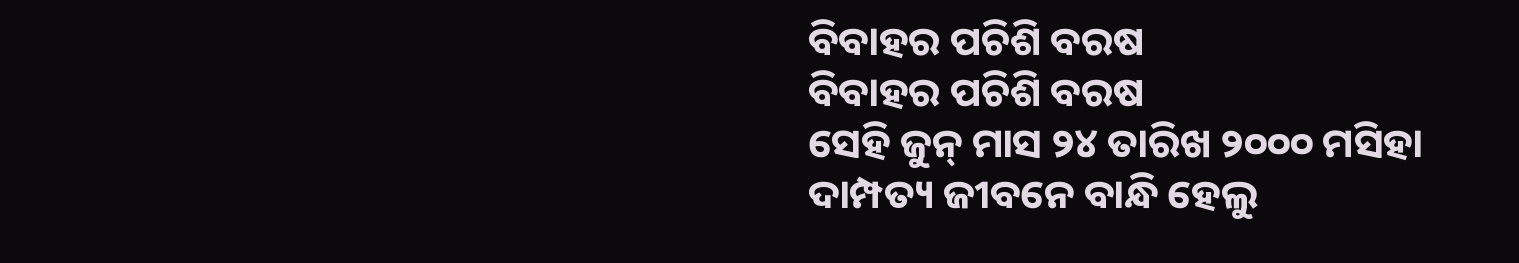ବିବାହର ପଚିଶି ବରଷ
ବିବାହର ପଚିଶି ବରଷ
ସେହି ଜୁନ୍ ମାସ ୨୪ ତାରିଖ ୨୦୦୦ ମସିହା
ଦାମ୍ପତ୍ୟ ଜୀବନେ ବାନ୍ଧି ହେଲୁ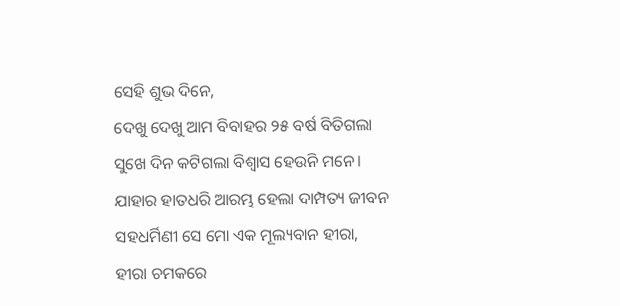ସେହି ଶୁଭ ଦିନେ,
ଦେଖୁ ଦେଖୁ ଆମ ବିବାହର ୨୫ ବର୍ଷ ବିତିଗଲା
ସୁଖେ ଦିନ କଟିଗଲା ବିଶ୍ୱାସ ହେଉନି ମନେ।
ଯାହାର ହାତଧରି ଆରମ୍ଭ ହେଲା ଦାମ୍ପତ୍ୟ ଜୀବନ
ସହଧର୍ମିଣୀ ସେ ମୋ ଏକ ମୂଲ୍ୟବାନ ହୀରା,
ହୀରା ଚମକରେ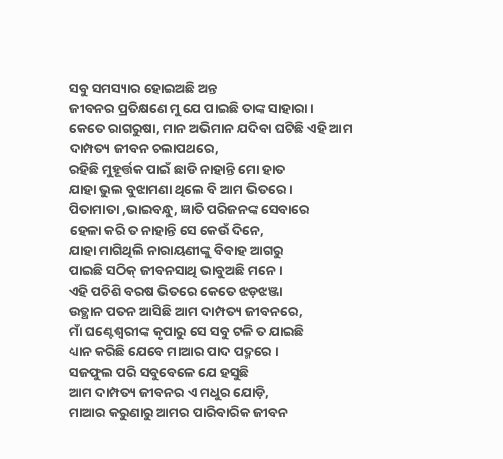ସବୁ ସମସ୍ୟାର ହୋଇଅଛି ଅନ୍ତ
ଜୀବନର ପ୍ରତିକ୍ଷଣେ ମୁ ଯେ ପାଇଛି ତାଙ୍କ ସାହାରା।
କେତେ ରାଗରୁଷା, ମାନ ଅଭିମାନ ଯଦିବା ଘଟିଛି ଏହି ଆମ ଦାମ୍ପତ୍ୟ ଜୀବନ ଚଲାପଥରେ,
ରହିଛି ମୁହୂର୍ତ୍ତକ ପାଇଁ ଛାଡି ନାହାନ୍ତି ମୋ ହାତ
ଯାହା ଭୁଲ ବୁଝାମଣା ଥିଲେ ବି ଆମ ଭିତରେ ।
ପିତାମାତା ,ଭାଇବନ୍ଧୁ, ଜ୍ଞାତି ପରିଜନଙ୍କ ସେବାରେ
ହେଳା କରି ତ ନାହାନ୍ତି ସେ କେଉଁ ଦିନେ,
ଯାହା ମାଗିଥିଲି ନାରାୟଣୀଙ୍କୁ ବିବାହ ଆଗରୁ
ପାଇଛି ସଠିକ୍ ଜୀବନସାଥି ଭାବୁଅଛି ମନେ।
ଏହି ପଚିଶି ବରଷ ଭିତରେ କେତେ ଝଡ଼ଝଞ୍ଜା
ଉତ୍ଥାନ ପତନ ଆସିଛି ଆମ ଦାମ୍ପତ୍ୟ ଜୀବନରେ,
ମାଁ ଘଣ୍ଟେଶ୍ୱରୀଙ୍କ କୃପାରୁ ସେ ସବୁ ଟଳି ତ ଯାଇଛି
ଧ୍ୟାନ କରିଛି ଯେବେ ମାଆର ପାଦ ପଦ୍ମରେ ।
ସଜଫୁଲ ପରି ସବୁବେଳେ ଯେ ହସୁଛି
ଆମ ଦାମ୍ପତ୍ୟ ଜୀବନର ଏ ମଧୁର ଯୋଡ଼ି,
ମାଆର କରୁଣାରୁ ଆମର ପାରିବାରିକ ଜୀବନ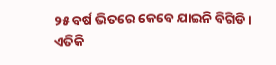୨୫ ବର୍ଷ ଭିତରେ କେବେ ଯାଇନି ବିଗିଡି।
ଏତିକି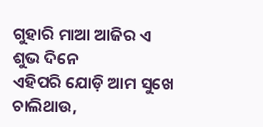ଗୁହାରି ମାଆ ଆଜିର ଏ ଶୁଭ ଦିନେ
ଏହିପରି ଯୋଡ଼ି ଆମ ସୁଖେ ଚାଲିଥାଉ,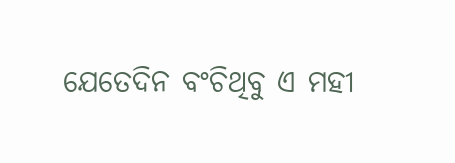ଯେତେଦିନ ବଂଚିଥିବୁ ଏ ମହୀ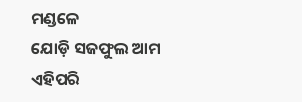ମଣ୍ଡଳେ
ଯୋଡ଼ି ସଜଫୁଲ ଆମ ଏହିପରି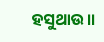ହସୁଥାଉ।।